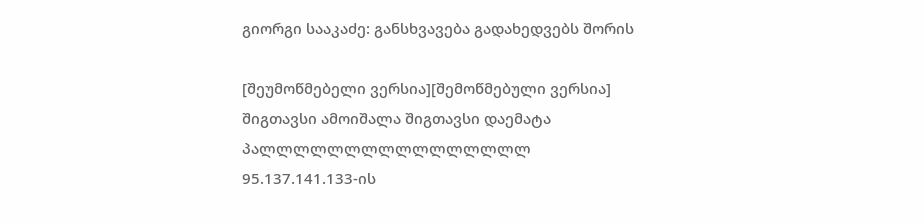გიორგი სააკაძე: განსხვავება გადახედვებს შორის

[შეუმოწმებელი ვერსია][შემოწმებული ვერსია]
შიგთავსი ამოიშალა შიგთავსი დაემატა
პალლლლლლლლლლლლლლლლ
95.137.141.133-ის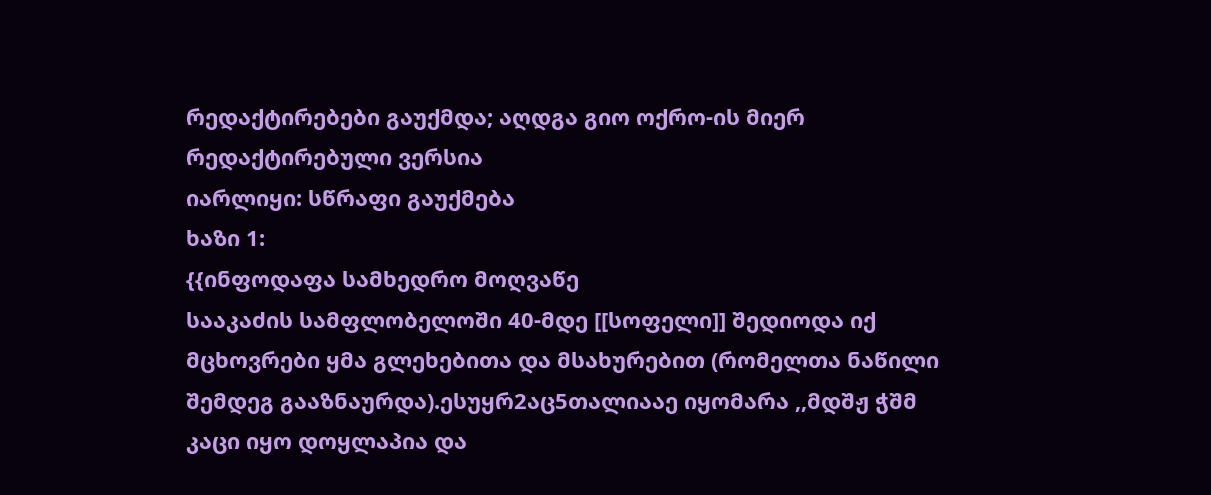რედაქტირებები გაუქმდა; აღდგა გიო ოქრო-ის მიერ რედაქტირებული ვერსია
იარლიყი: სწრაფი გაუქმება
ხაზი 1:
{{ინფოდაფა სამხედრო მოღვაწე
სააკაძის სამფლობელოში 40-მდე [[სოფელი]] შედიოდა იქ მცხოვრები ყმა გლეხებითა და მსახურებით (რომელთა ნაწილი შემდეგ გააზნაურდა).ესუყრ2აც5თალიააე იყომარა ,,მდშჟ ჭშმ კაცი იყო დოყლაპია და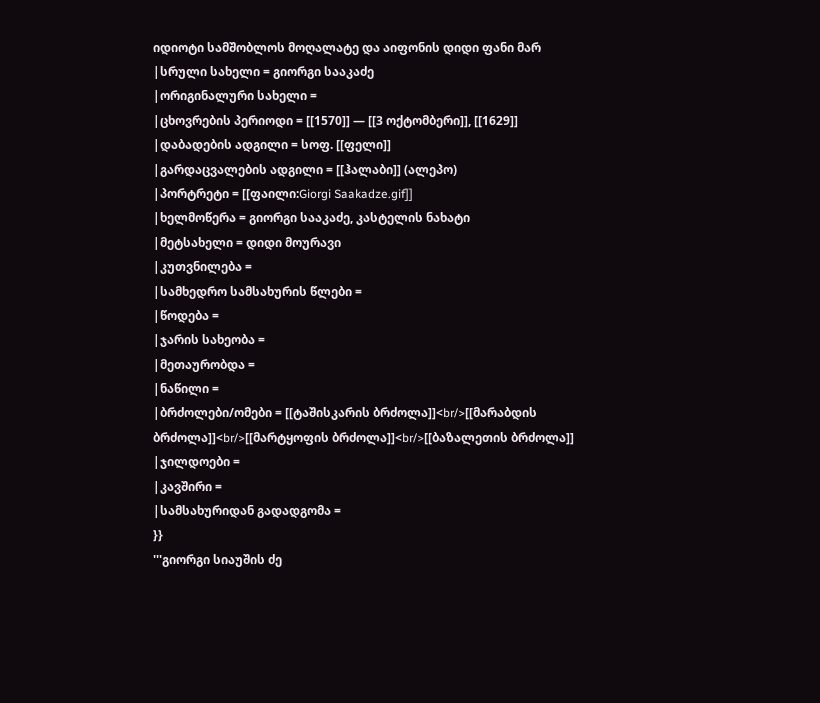იდიოტი სამშობლოს მოღალატე და აიფონის დიდი ფანი მარ
|სრული სახელი = გიორგი სააკაძე
|ორიგინალური სახელი =
|ცხოვრების პერიოდი = [[1570]] — [[3 ოქტომბერი]], [[1629]]
|დაბადების ადგილი = სოფ. [[ფელი]]
|გარდაცვალების ადგილი = [[ჰალაბი]] (ალეპო)
|პორტრეტი = [[ფაილი:Giorgi Saakadze.gif]]
|ხელმოწერა = გიორგი სააკაძე, კასტელის ნახატი
|მეტსახელი = დიდი მოურავი
|კუთვნილება =
|სამხედრო სამსახურის წლები =
|წოდება =
|ჯარის სახეობა =
|მეთაურობდა =
|ნაწილი =
|ბრძოლები/ომები = [[ტაშისკარის ბრძოლა]]<br/>[[მარაბდის ბრძოლა]]<br/>[[მარტყოფის ბრძოლა]]<br/>[[ბაზალეთის ბრძოლა]]
|ჯილდოები =
|კავშირი =
|სამსახურიდან გადადგომა =
}}
'''გიორგი სიაუშის ძე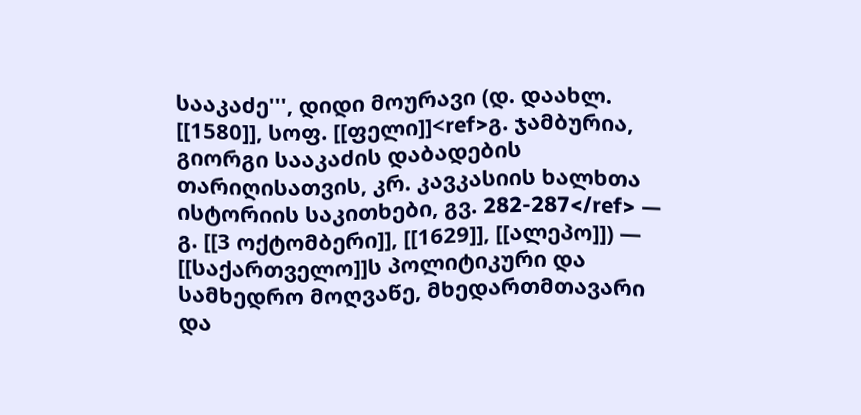სააკაძე''', დიდი მოურავი (დ. დაახლ. [[1580]], სოფ. [[ფელი]]<ref>გ. ჯამბურია, გიორგი სააკაძის დაბადების თარიღისათვის, კრ. კავკასიის ხალხთა
ისტორიის საკითხები, გვ. 282-287</ref> — გ. [[3 ოქტომბერი]], [[1629]], [[ალეპო]]) — [[საქართველო]]ს პოლიტიკური და სამხედრო მოღვაწე, მხედართმთავარი და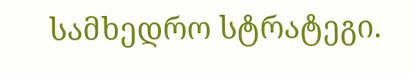სამხედრო სტრატეგი.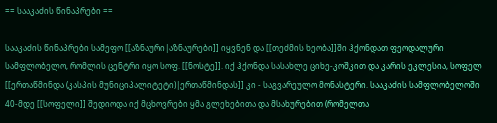== სააკაძის წინაპრები ==

სააკაძის წინაპრები სამეფო [[აზნაური|აზნაურები]] იყვნენ და [[თეძმის ხეობა]]ში ჰქონდათ ფეოდალური სამფლობელო, რომლის ცენტრი იყო სოფ. [[ნოსტე]]. იქ ჰქონდა სასახლე ციხე-კოშკით და კარის ეკლესია, სოფელ [[ერთაწმინდა (კასპის მუნიციპალიტეტი)|ერთაწმინდას]] კი - საგვარეულო მონასტერი. სააკაძის სამფლობელოში 40-მდე [[სოფელი]] შედიოდა იქ მცხოვრები ყმა გლეხებითა და მსახურებით (რომელთა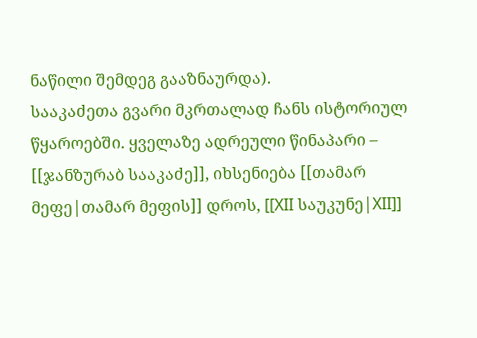ნაწილი შემდეგ გააზნაურდა).
სააკაძეთა გვარი მკრთალად ჩანს ისტორიულ წყაროებში. ყველაზე ადრეული წინაპარი – [[ჯანზურაბ სააკაძე]], იხსენიება [[თამარ მეფე|თამარ მეფის]] დროს, [[XII საუკუნე|XII]]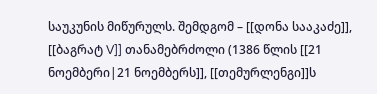საუკუნის მიწურულს. შემდგომ – [[დონა სააკაძე]], [[ბაგრატ V]] თანამებრძოლი (1386 წლის [[21 ნოემბერი|21 ნოემბერს]], [[თემურლენგი]]ს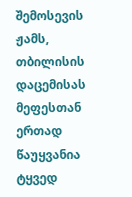შემოსევის ჟამს, თბილისის დაცემისას მეფესთან ერთად წაუყვანია ტყვედ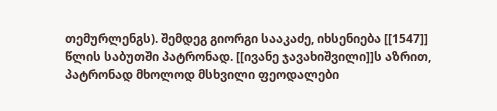თემურლენგს). შემდეგ გიორგი სააკაძე, იხსენიება [[1547]] წლის საბუთში პატრონად. [[ივანე ჯავახიშვილი]]ს აზრით, პატრონად მხოლოდ მსხვილი ფეოდალები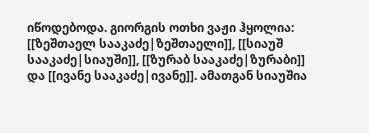იწოდებოდა. გიორგის ოთხი ვაჟი ჰყოლია: [[ზეშთაელ სააკაძე|ზეშთაელი]], [[სიაუშ სააკაძე|სიაუში]], [[ზურაბ სააკაძე|ზურაბი]] და [[ივანე სააკაძე|ივანე]]. ამათგან სიაუშია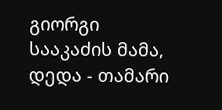გიორგი სააკაძის მამა, დედა - თამარი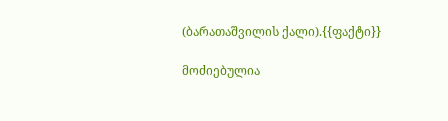(ბარათაშვილის ქალი).{{ფაქტი}}

მოძიებულია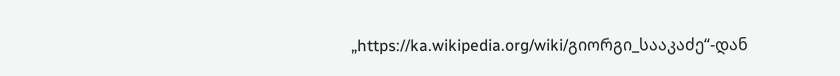„https://ka.wikipedia.org/wiki/გიორგი_სააკაძე“-დან